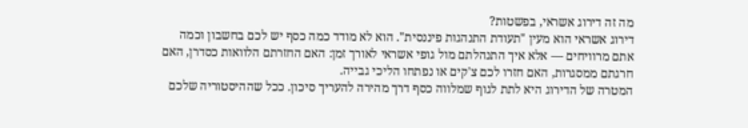מה זה דירוג אשראי, בפשטות?
דירוג אשראי הוא מעין "תעודת התנהגות פיננסית". הוא לא מודד כמה כסף יש לכם בחשבון וכמה אתם מרוויחים — אלא איך התנהלתם מול גופי אשראי לאורך זמן: האם החזרתם הלוואות כסדרן, האם חרגתם ממסגרות, האם חזרו לכם צ'קים או נפתחו הליכי גבייה.
המטרה של הדירוג היא לתת לגוף שמלווה כסף דרך מהירה להעריך סיכון. ככל שההיסטוריה שלכם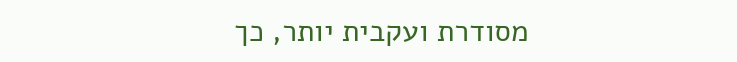מסודרת ועקבית יותר, כך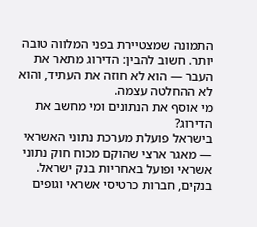התמונה שמצטיירת בפני המלווה טובה יותר. חשוב להבין: הדירוג מתאר את העבר — הוא לא חוזה את העתיד, והוא לא ההחלטה עצמה.
מי אוסף את הנתונים ומי מחשב את הדירוג?
בישראל פועלת מערכת נתוני האשראי — מאגר ארצי שהוקם מכוח חוק נתוני אשראי ופועל באחריות בנק ישראל. בנקים, חברות כרטיסי אשראי וגופים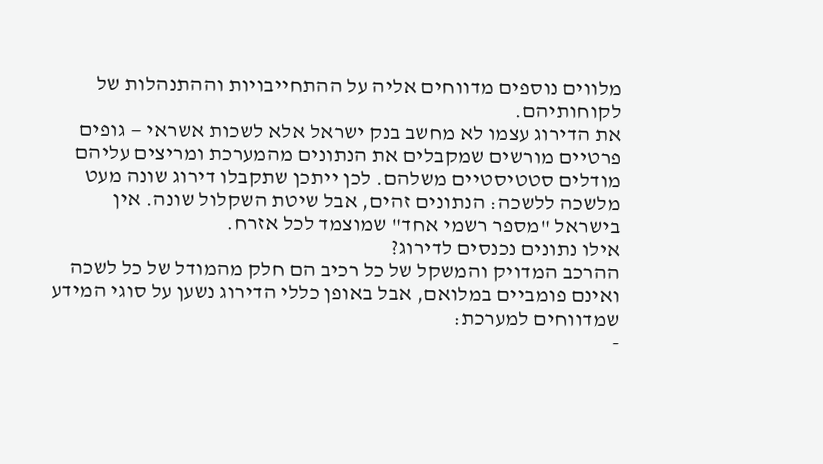מלווים נוספים מדווחים אליה על ההתחייבויות וההתנהלות של לקוחותיהם.
את הדירוג עצמו לא מחשב בנק ישראל אלא לשכות אשראי — גופים פרטיים מורשים שמקבלים את הנתונים מהמערכת ומריצים עליהם מודלים סטטיסטיים משלהם. לכן ייתכן שתקבלו דירוג שונה מעט מלשכה ללשכה: הנתונים זהים, אבל שיטת השקלול שונה. אין בישראל "מספר רשמי אחד" שמוצמד לכל אזרח.
אילו נתונים נכנסים לדירוג?
ההרכב המדויק והמשקל של כל רכיב הם חלק מהמודל של כל לשכה ואינם פומביים במלואם, אבל באופן כללי הדירוג נשען על סוגי המידע שמדווחים למערכת:
-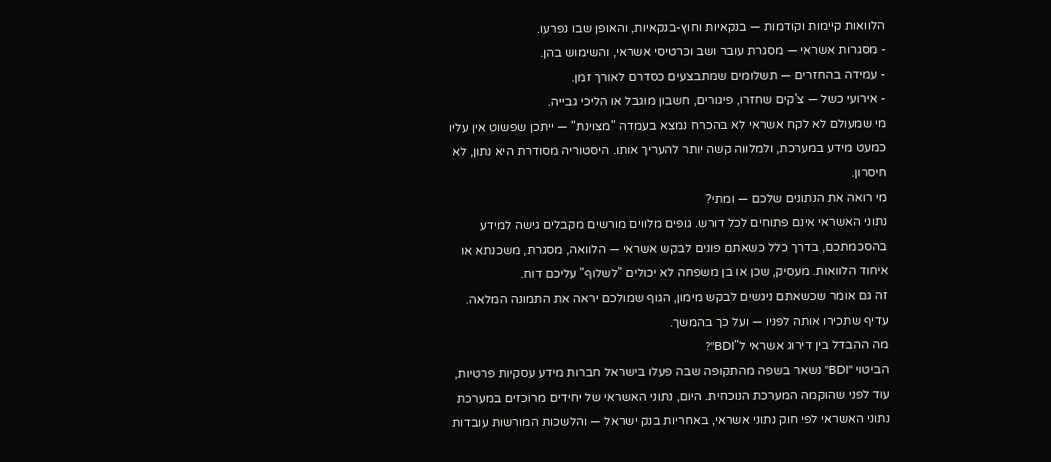הלוואות קיימות וקודמות — בנקאיות וחוץ-בנקאיות, והאופן שבו נפרעו.
- מסגרות אשראי — מסגרת עובר ושב וכרטיסי אשראי, והשימוש בהן.
- עמידה בהחזרים — תשלומים שמתבצעים כסדרם לאורך זמן.
- אירועי כשל — צ'קים שחזרו, פיגורים, חשבון מוגבל או הליכי גבייה.
מי שמעולם לא לקח אשראי לא בהכרח נמצא בעמדה "מצוינת" — ייתכן שפשוט אין עליו כמעט מידע במערכת, ולמלווה קשה יותר להעריך אותו. היסטוריה מסודרת היא נתון, לא חיסרון.
מי רואה את הנתונים שלכם — ומתי?
נתוני האשראי אינם פתוחים לכל דורש. גופים מלווים מורשים מקבלים גישה למידע בהסכמתכם, בדרך כלל כשאתם פונים לבקש אשראי — הלוואה, מסגרת, משכנתא או איחוד הלוואות. מעסיק, שכן או בן משפחה לא יכולים "לשלוף" עליכם דוח.
זה גם אומר שכשאתם ניגשים לבקש מימון, הגוף שמולכם יראה את התמונה המלאה. עדיף שתכירו אותה לפניו — ועל כך בהמשך.
מה ההבדל בין דירוג אשראי ל"BDI"?
הביטוי "BDI" נשאר בשפה מהתקופה שבה פעלו בישראל חברות מידע עסקיות פרטיות, עוד לפני שהוקמה המערכת הנוכחית. היום, נתוני האשראי של יחידים מרוכזים במערכת נתוני האשראי לפי חוק נתוני אשראי, באחריות בנק ישראל — והלשכות המורשות עובדות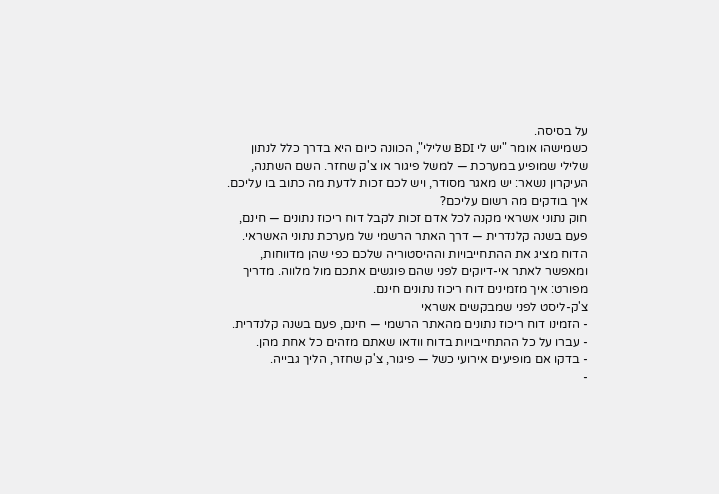על בסיסה.
כשמישהו אומר "יש לי BDI שלילי", הכוונה כיום היא בדרך כלל לנתון שלילי שמופיע במערכת — למשל פיגור או צ'ק שחזר. השם השתנה, העיקרון נשאר: יש מאגר מסודר, ויש לכם זכות לדעת מה כתוב בו עליכם.
איך בודקים מה רשום עליכם?
חוק נתוני אשראי מקנה לכל אדם זכות לקבל דוח ריכוז נתונים — חינם, פעם בשנה קלנדרית — דרך האתר הרשמי של מערכת נתוני האשראי. הדוח מציג את ההתחייבויות וההיסטוריה שלכם כפי שהן מדווחות, ומאפשר לאתר אי-דיוקים לפני שהם פוגשים אתכם מול מלווה. מדריך מפורט: איך מזמינים דוח ריכוז נתונים חינם.
צ'ק-ליסט לפני שמבקשים אשראי
- הזמינו דוח ריכוז נתונים מהאתר הרשמי — חינם, פעם בשנה קלנדרית.
- עברו על כל ההתחייבויות בדוח וודאו שאתם מזהים כל אחת מהן.
- בדקו אם מופיעים אירועי כשל — פיגור, צ'ק שחזר, הליך גבייה.
-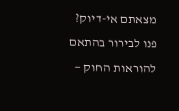מצאתם אי-דיוק? פנו לבירור בהתאם להוראות החוק —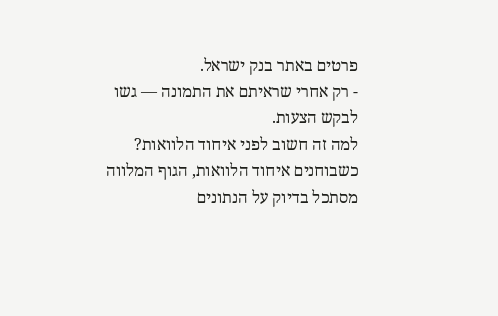פרטים באתר בנק ישראל.
- רק אחרי שראיתם את התמונה — גשו לבקש הצעות.
למה זה חשוב לפני איחוד הלוואות?
כשבוחנים איחוד הלוואות, הגוף המלווה מסתכל בדיוק על הנתונים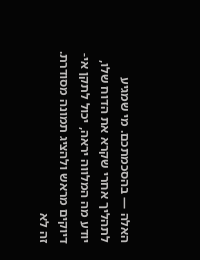האלה — בהסכמתכם. מי שמגיע לתהליך אחרי שקרא את הדוח שלו, יודע מה המלווה יראה, יכול לתקן אי-דיוקים מראש ולהציג תמונה מסודרת. זה לא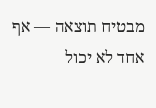מבטיח תוצאה — אף אחד לא יכול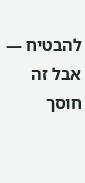להבטיח — אבל זה חוסך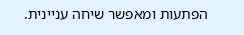הפתעות ומאפשר שיחה עניינית.